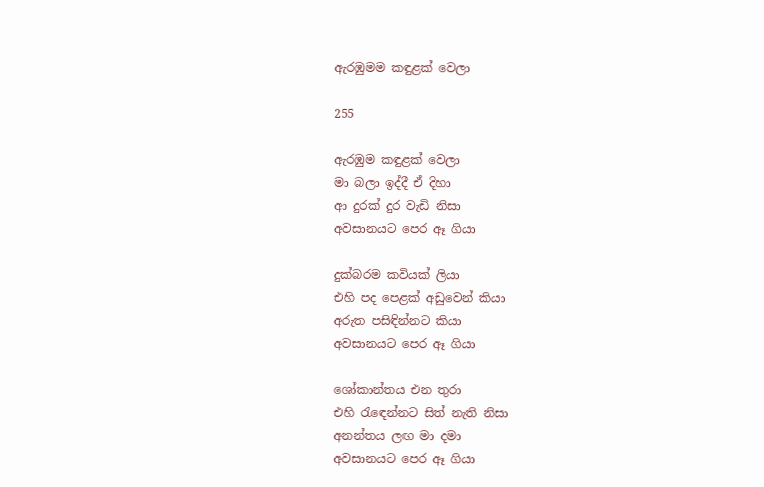ඇරඹුමම කඳුළක් වෙලා

255

ඇරඹුම කඳුළක් වෙලා
මා බලා ඉද්දී ඒ දිහා
ආ දුරක් දුර වැඩි නිසා
අවසානයට පෙර ඈ ගියා

දුක්බරම කවියක් ලියා
එහි පද පෙළක් අඩුවෙන් කියා
අරුත පසිඳින්නට කියා
අවසානයට පෙර ඈ ගියා

ශෝකාන්තය එන තුරා
එහි රැඳෙන්නට සිත් නැති නිසා
අනන්තය ලඟ මා දමා
අවසානයට පෙර ඈ ගියා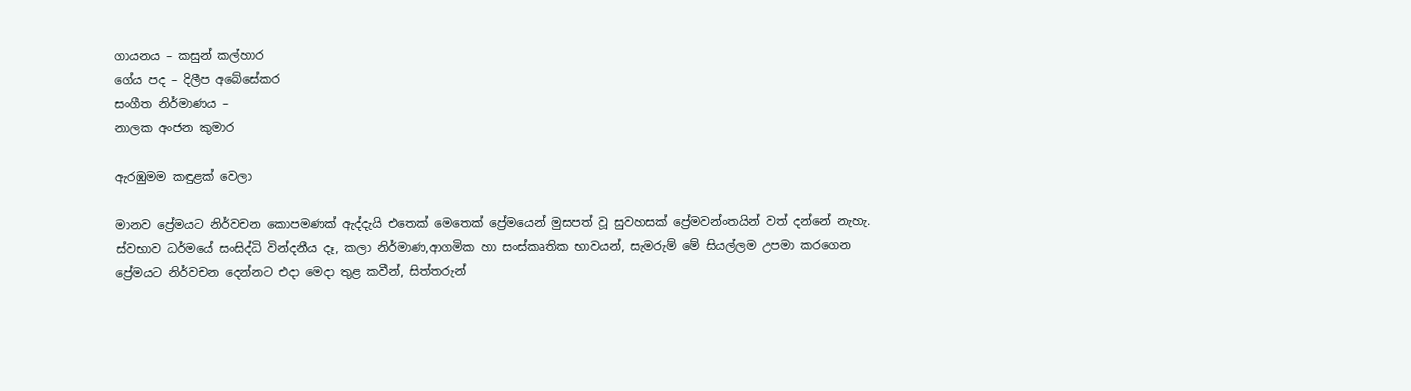ගායනය – කසුන් කල්හාර
ගේය පද – දිලීප අබේසේකර
සංගීත නිර්මාණය –
නාලක අංජන කුමාර

ඇරඹුමම කඳුළක් වෙලා

මානව ප්‍රේමයට නිර්වචන කොපමණක් ඇද්දැයි එතෙක් මෙතෙක් ප්‍රේමයෙන් මුසපත් වූ සුවහසක් ප්‍රේමවන්ංතයින් වත් දන්නේ නැහැ. ස්වභාව ධර්මයේ සංසිද්ධි වින්දනීය දෑ, කලා නිර්මාණ,ආගමික හා සංස්කෘතික භාවයන්, සැමරුම් මේ සියල්ලම උපමා කරගෙන ප්‍රේමයට නිර්වචන දෙන්නට එදා මෙදා තුළ කවීන්, සිත්තරුන්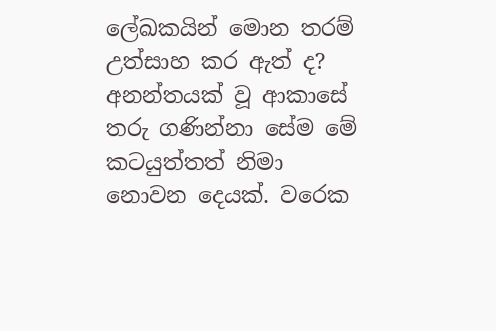ලේඛකයින් මොන තරම් උත්සාහ කර ඇත් ද? අනන්තයක් වූ ආකාසේ තරු ගණින්නා සේම මේ කටයුත්තත් නිමා නොවන දෙයක්. වරෙක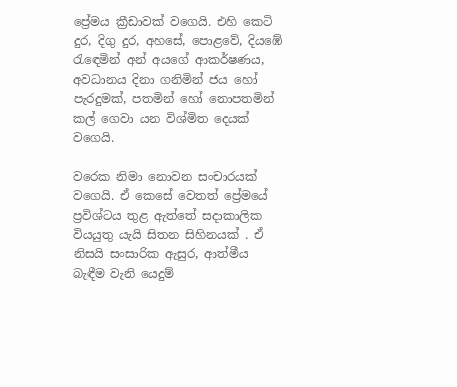ප්‍රේමය ක්‍රීඩාවක් වගෙයි. එහි කෙටි දුර, දිගු දුර, අහසේ, පොළවේ, දියඹේ රැඳෙමින් අන් අයගේ ආකර්ෂණය, අවධානය දිනා ගනිමින් ජය හෝ පැරදුමක්, පතමින් හෝ නොපතමින් කල් ගෙවා යන විශ්මිත දෙයක් වගෙයි.

වරෙක නිමා නොවන සංචාරයක් වගෙයි. ඒ කෙසේ වෙතත් ප්‍රේමයේ ප්‍රවිශ්ටය තුළ ඇත්තේ සදාකාලික වියයුතු යැයි සිතන සිහිනයක් . ඒ නිසයි සංසාරික ඇසුර, ආත්මීය බැඳීම වැනි යෙදුම්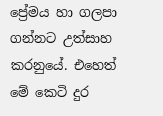ප්‍රේමය හා ගලපා ගන්නට උත්සාහ කරනුයේ. එහෙත් මේ කෙටි දුර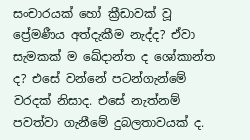සංචාරයක් හෝ ක්‍රීඩාවක් වූ ප්‍රේමණීය අත්දැකීම නැද්ද? ඒවා සැමකක් ම ඛේදාන්ත ද ශෝකාන්ත ද? එසේ වන්නේ පටන්ගැන්මේ වරදක් නිසාද. එසේ නැත්නම් පවත්වා ගැනීමේ දුබලතාවයක් ද.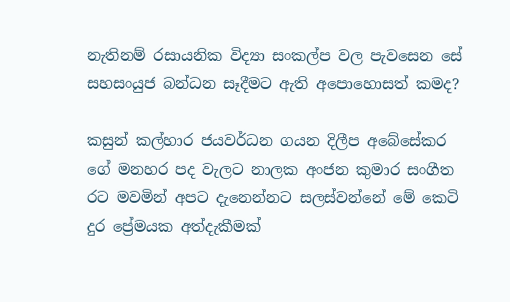නැතිනම් රසායනික විද්‍යා සංකල්ප වල පැවසෙන සේ සහසංයුජ බන්ධන සෑදීමට ඇති අපොහොසත් කමද?

කසුන් කල්හාර ජයවර්ධන ගයන දිලීප අබේසේකර ගේ මනහර පද වැලට නාලක අංජන කුමාර සංගීත රට මවමින් අපට දැනෙන්නට සලස්වන්නේ මේ කෙටි දුර ප්‍රේමයක අත්දැකීමක්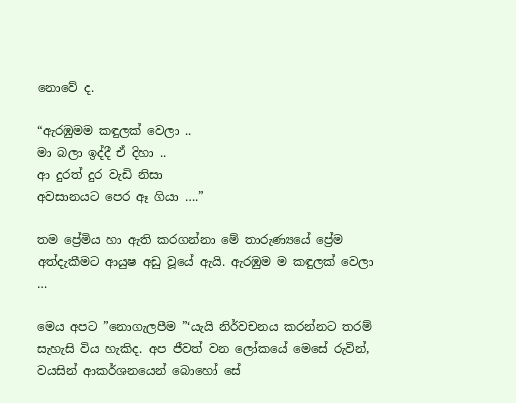නොවේ ද.

“ඇරඹුමම කඳුලක් වෙලා ..
මා බලා ඉද්දී ඒ දිහා ..
ආ දුරත් දුර වැඩි නිසා
අවසානයට පෙර ඈ ගියා ….”

තම ප්‍රේමිය හා ඇති කරගන්නා මේ තාරුණ්‍යයේ ප්‍රේම අත්දැකීමට ආයුෂ අඩු වූයේ ඇයි. ඇරඹුම ම කඳුලක් වෙලා …

මෙය අපට ”නොගැලපීම ”‘යැයි නිර්වචනය කරන්නට තරම් සැහැසි විය හැකිද. අප ජීවත් වන ලෝකයේ මෙසේ රුවින්, වයසින් ආකර්ශනයෙන් බොහෝ සේ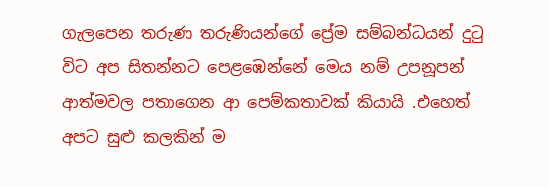ගැලපෙන තරුණ තරුණියන්ගේ ප්‍රේම සම්බන්ධයන් දුටු විට අප සිතන්නට පෙළඹෙන්නේ මෙය නම් උපනූපන් ආත්මවල පතාගෙන ආ පෙම්කතාවක් කියායි .එහෙත් අපට සුළු කලකින් ම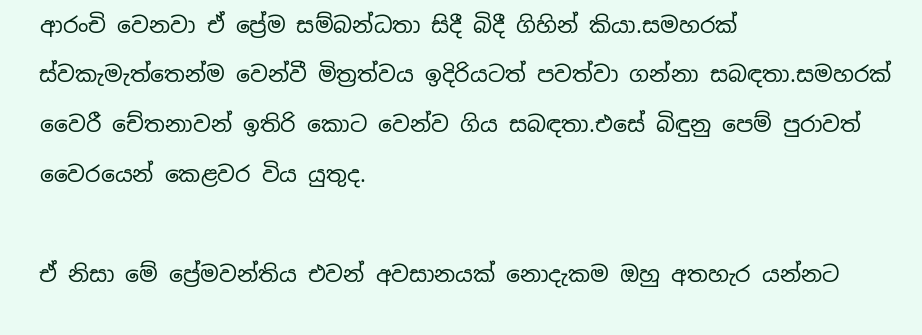ආරංචි වෙනවා ඒ ප්‍රේම සම්බන්ධතා සිදී බිදී ගිහින් කියා.සමහරක් ස්වකැමැත්තෙන්ම වෙන්වී මිත්‍රත්වය ඉදිරියටත් පවත්වා ගන්නා සබඳතා.සමහරක් වෛරී චේතනාවන් ඉතිරි කොට වෙන්ව ගිය සබඳතා.එසේ බිඳුනු පෙම් පුරාවත් වෛරයෙන් කෙළවර විය යුතුද.

ඒ නිසා මේ ප්‍රේමවන්තිය එවන් අවසානයක් නොදැකම ඔහු අතහැර යන්නට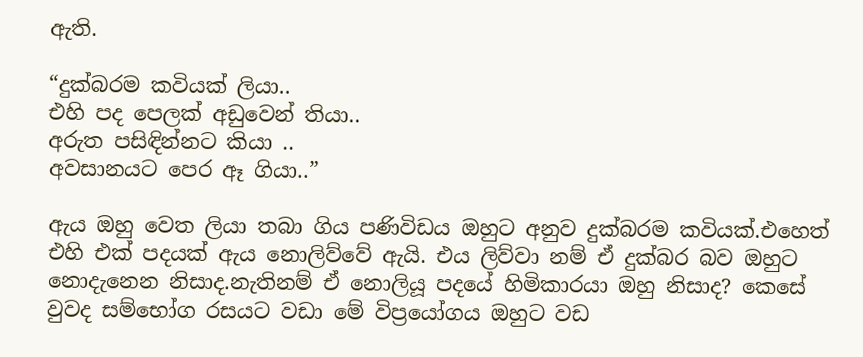ඇති.

“දුක්බරම කවියක් ලියා..
එහි පද පෙලක් අඩුවෙන් තියා..
අරුත පසිඳින්නට කියා ..
අවසානයට පෙර ඈ ගියා..”

ඇය ඔහු වෙත ලියා තබා ගිය පණිවිඩය ඔහුට අනුව දුක්බරම කවියක්.එහෙත් එහි එක් පදයක් ඇය නොලිව්වේ ඇයි. එය ලිව්වා නම් ඒ දුක්බර බව ඔහුට නොදැනෙන නිසාද.නැතිනම් ඒ නොලියූ පදයේ හිමිකාරයා ඔහු නිසාද? කෙසේ වුවද සම්භෝග රසයට වඩා මේ විප්‍රයෝගය ඔහුට වඩ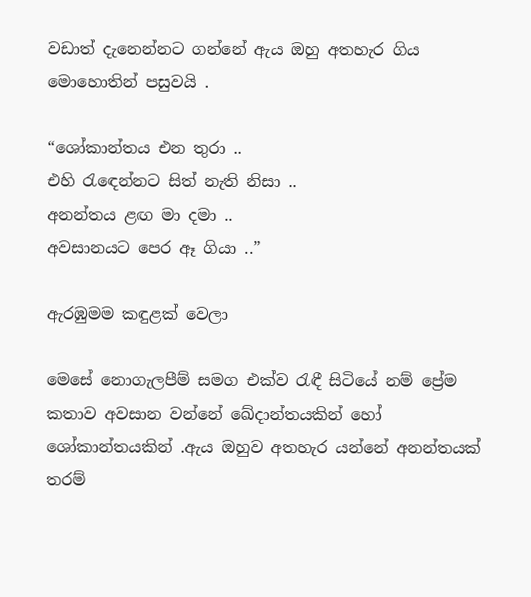වඩාත් දැනෙන්නට ගන්නේ ඇය ඔහු අතහැර ගිය මොහොතින් පසුවයි .

“ශෝකාන්තය එන තුරා ..
එහි රැඳෙන්නට සිත් නැති නිසා ..
අනන්තය ළඟ මා දමා ..
අවසානයට පෙර ඈ ගියා ..”

ඇරඹුමම කඳුළක් වෙලා

මෙසේ නොගැලපීම් සමග එක්ව රැඳී සිටියේ නම් ප්‍රේම කතාව අවසාන වන්නේ ඛේදාන්තයකින් හෝ ශෝකාන්තයකින් .ඇය ඔහුව අතහැර යන්නේ අනන්තයක් තරම්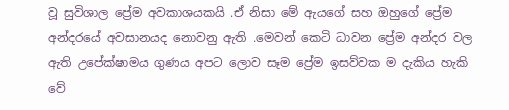වූ සුවිශාල ප්‍රේම අවකාශයකයි .ඒ නිසා මේ ඇයගේ සහ ඔහුගේ ප්‍රේම අන්දරයේ අවසානයද නොවනු ඇති .මෙවන් කෙටි ධාවන ප්‍රේම අන්දර වල ඇති උපේක්ෂාමය ගුණය අපට ලොව සෑම ප්‍රේම ඉසව්වක ම දැකිය හැකි වේ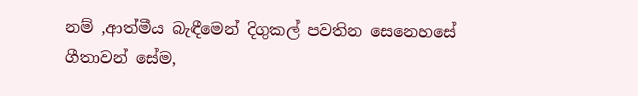නම් ,ආත්මීය බැඳීමෙන් දිගුකල් පවතින සෙනෙහසේ ගීතාවන් සේම,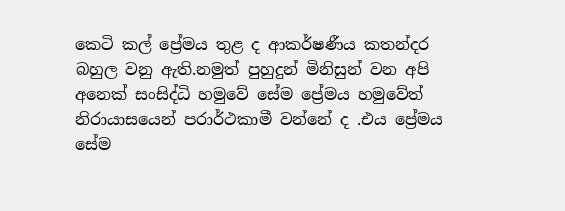කෙටි කල් ප්‍රේමය තුළ ද ආකර්ෂණීය කතන්දර බහුල වනු ඇති.නමුත් පුහුදුන් මිනිසුන් වන අපි අනෙක් සංසිද්ධි හමුවේ සේම ප්‍රේමය හමුවේත් නිරායාසයෙන් පරාර්ථකාමී වන්නේ ද .එය ප්‍රේමය සේම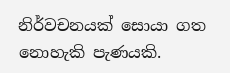නිර්වචනයක් සොයා ගත නොහැකි පැණයකි.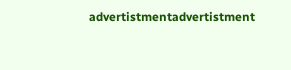advertistmentadvertistment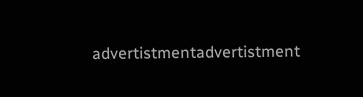advertistmentadvertistment